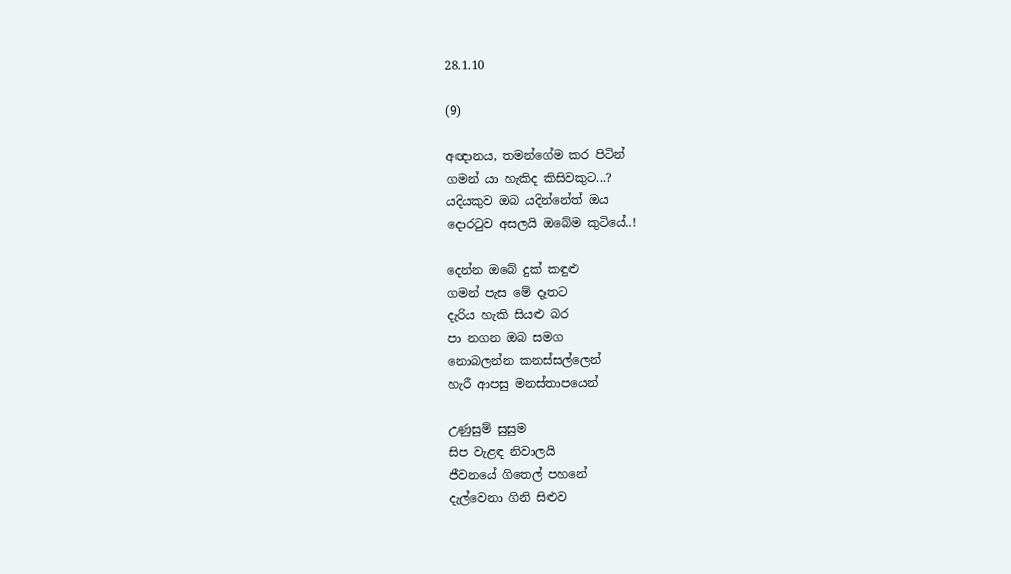28.1.10

(9)

අඥානය, තමන්ගේම කර පිටින්
ගමන් යා හැකිද කිසිවකුට...?
යදියකුව ඔබ යදින්නේත් ඔය
දොරටුව අසලයි ඔබේම කුටියේ..!

දෙන්න ‍ඔබේ දුක් කඳුළු
ගමන් පැස මේ දෑතට
දැරිය හැකි සියළු බර
පා නගන ඔබ සමග
නොබලන්න කනස්සල්ලෙන්
හැරී ආපසු මනස්තාපයෙන්

උණුසුම් සුසුම
සිප වැළඳ නිවාලයි
ජීවනයේ ගිතෙල් පහනේ
දැල්වෙනා ගිනි සිළුව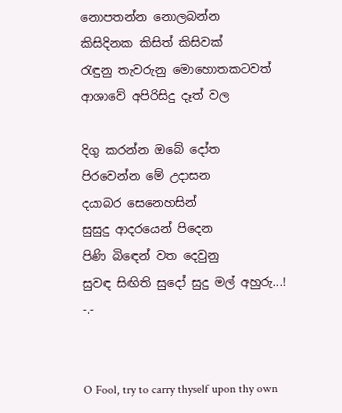නොපතන්න නොලබන්න
කිසිදිනක කිසිත් කිසිවක්
රැඳුනු තැවරුනු මොහොතකටවත්
ආශාවේ අපිරිසිදු දෑත් වල

දිගු කරන්න ඔබේ දෝත
පිරවෙන්න මේ උදාසන
දයාබර සෙනෙහසින්
සුසුදු ආදරයෙන් පිදෙන
පිණි බි‍ඳෙන් වත දෙවුනු
සුවඳ සිඟිති සුදෝ සුදු මල් අහුරු...!
-.-


O Fool, try to carry thyself upon thy own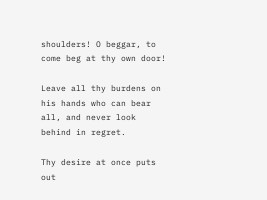shoulders! O beggar, to come beg at thy own door!

Leave all thy burdens on his hands who can bear all, and never look behind in regret.

Thy desire at once puts out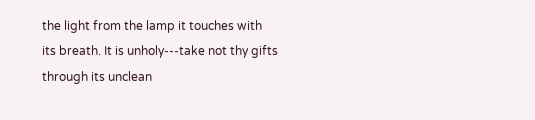the light from the lamp it touches with its breath. It is unholy---take not thy gifts through its unclean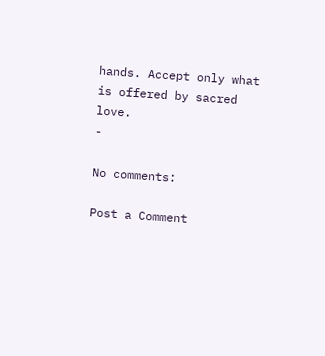hands. Accept only what is offered by sacred love.
-

No comments:

Post a Comment